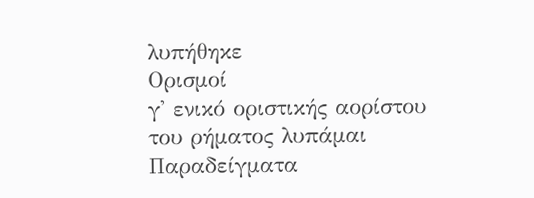λυπήθηκε
Ορισμοί
γ' ενικό οριστικής αορίστου του ρήματος λυπάμαι
Παραδείγματα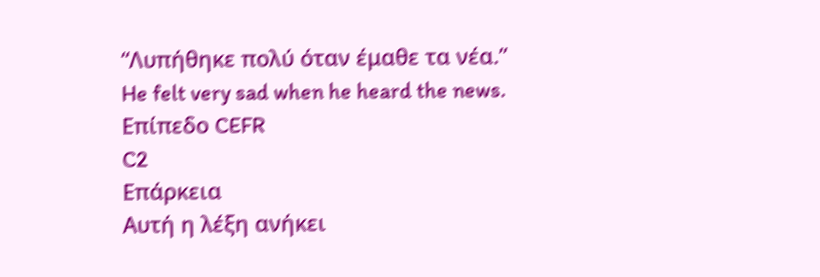“Λυπήθηκε πολύ όταν έμαθε τα νέα.”
He felt very sad when he heard the news.
Επίπεδο CEFR
C2
Επάρκεια
Αυτή η λέξη ανήκει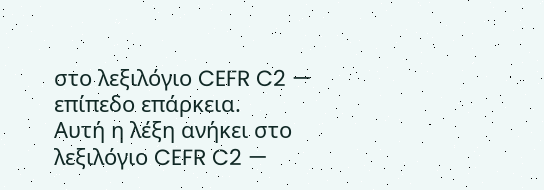στο λεξιλόγιο CEFR C2 — επίπεδο επάρκεια.
Αυτή η λέξη ανήκει στο λεξιλόγιο CEFR C2 —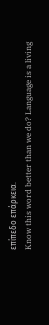επίπεδο επάρκεια.
Know this word better than we do? Language is a living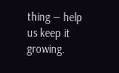thing — help us keep it growing.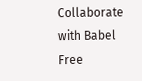Collaborate with Babel Free